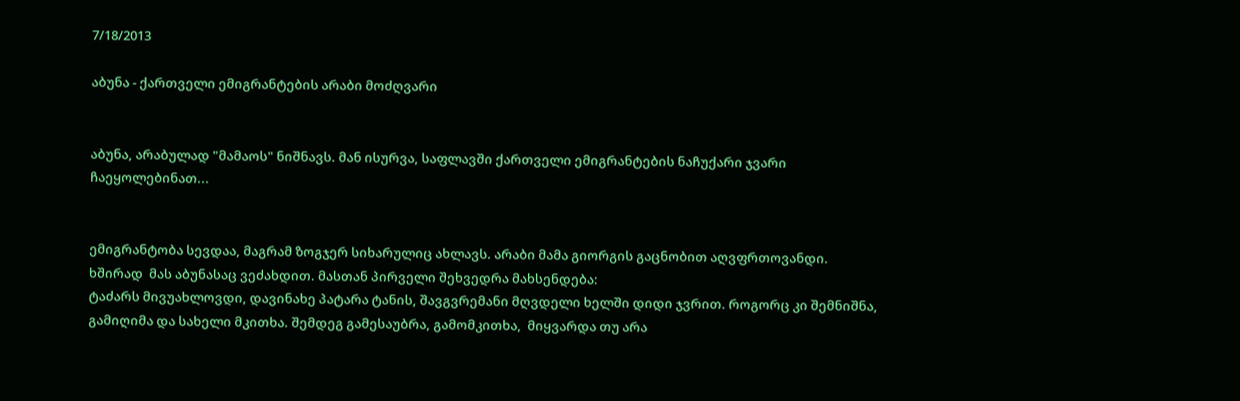7/18/2013

აბუნა - ქართველი ემიგრანტების არაბი მოძღვარი


აბუნა, არაბულად "მამაოს" ნიშნავს. მან ისურვა, საფლავში ქართველი ემიგრანტების ნაჩუქარი ჯვარი ჩაეყოლებინათ...


ემიგრანტობა სევდაა, მაგრამ ზოგჯერ სიხარულიც ახლავს. არაბი მამა გიორგის გაცნობით აღვფრთოვანდი.  ხშირად  მას აბუნასაც ვეძახდით. მასთან პირველი შეხვედრა მახსენდება:
ტაძარს მივუახლოვდი, დავინახე პატარა ტანის, შავგვრემანი მღვდელი ხელში დიდი ჯვრით. როგორც კი შემნიშნა, გამიღიმა და სახელი მკითხა. შემდეგ გამესაუბრა, გამომკითხა,  მიყვარდა თუ არა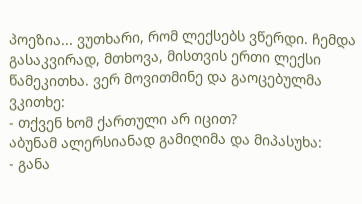პოეზია... ვუთხარი, რომ ლექსებს ვწერდი. ჩემდა გასაკვირად, მთხოვა, მისთვის ერთი ლექსი წამეკითხა. ვერ მოვითმინე და გაოცებულმა ვკითხე:
- თქვენ ხომ ქართული არ იცით?
აბუნამ ალერსიანად გამიღიმა და მიპასუხა:
- განა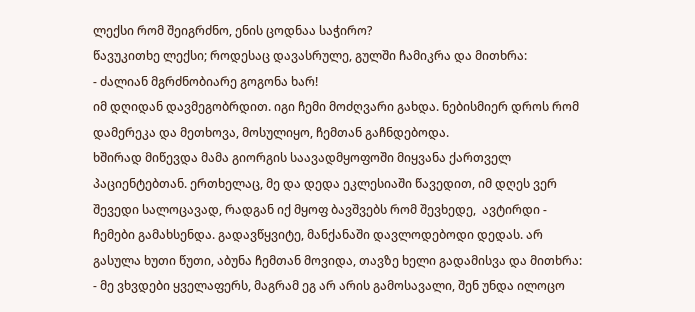ლექსი რომ შეიგრძნო, ენის ცოდნაა საჭირო?
წავუკითხე ლექსი; როდესაც დავასრულე, გულში ჩამიკრა და მითხრა:
- ძალიან მგრძნობიარე გოგონა ხარ!
იმ დღიდან დავმეგობრდით. იგი ჩემი მოძღვარი გახდა. ნებისმიერ დროს რომ დამერეკა და მეთხოვა, მოსულიყო, ჩემთან გაჩნდებოდა.
ხშირად მიწევდა მამა გიორგის საავადმყოფოში მიყვანა ქართველ პაციენტებთან. ერთხელაც, მე და დედა ეკლესიაში წავედით, იმ დღეს ვერ შევედი სალოცავად, რადგან იქ მყოფ ბავშვებს რომ შევხედე,  ავტირდი - ჩემები გამახსენდა. გადავწყვიტე, მანქანაში დავლოდებოდი დედას. არ გასულა ხუთი წუთი, აბუნა ჩემთან მოვიდა, თავზე ხელი გადამისვა და მითხრა:
- მე ვხვდები ყველაფერს, მაგრამ ეგ არ არის გამოსავალი, შენ უნდა ილოცო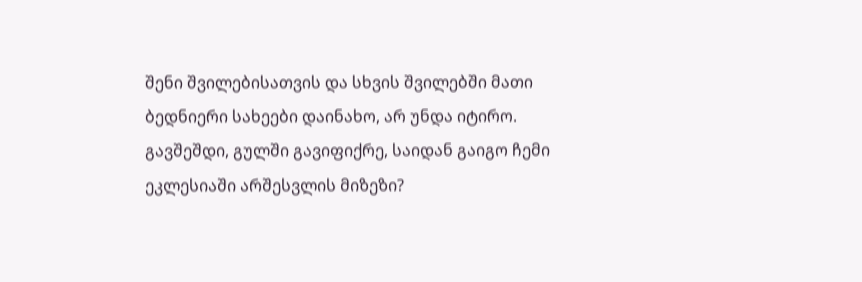შენი შვილებისათვის და სხვის შვილებში მათი ბედნიერი სახეები დაინახო, არ უნდა იტირო.
გავშეშდი, გულში გავიფიქრე, საიდან გაიგო ჩემი ეკლესიაში არშესვლის მიზეზი?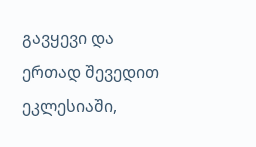გავყევი და ერთად შევედით ეკლესიაში,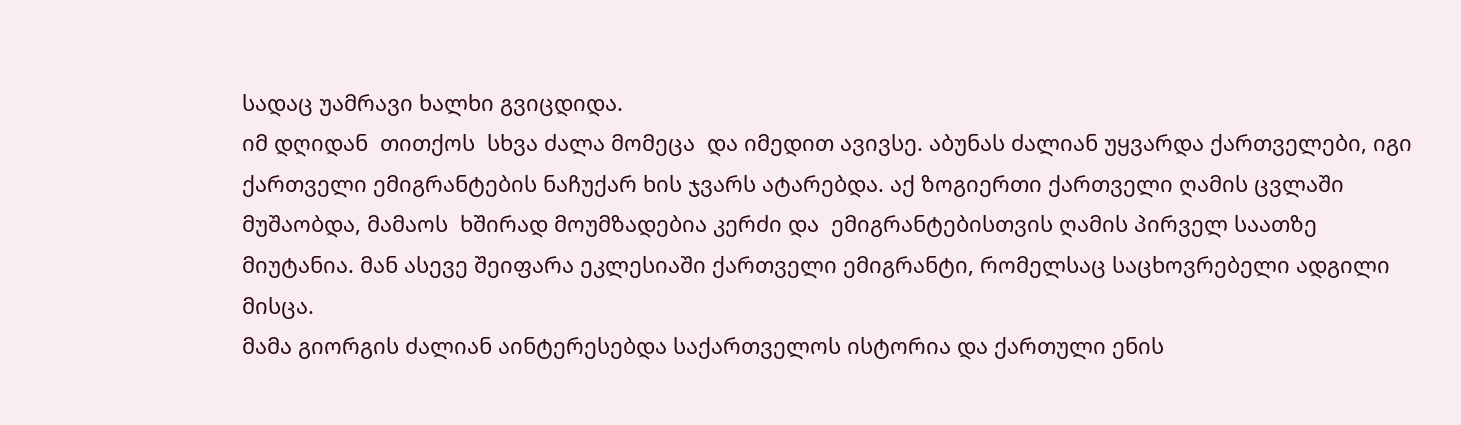სადაც უამრავი ხალხი გვიცდიდა.
იმ დღიდან  თითქოს  სხვა ძალა მომეცა  და იმედით ავივსე. აბუნას ძალიან უყვარდა ქართველები, იგი ქართველი ემიგრანტების ნაჩუქარ ხის ჯვარს ატარებდა. აქ ზოგიერთი ქართველი ღამის ცვლაში მუშაობდა, მამაოს  ხშირად მოუმზადებია კერძი და  ემიგრანტებისთვის ღამის პირველ საათზე მიუტანია. მან ასევე შეიფარა ეკლესიაში ქართველი ემიგრანტი, რომელსაც საცხოვრებელი ადგილი მისცა.
მამა გიორგის ძალიან აინტერესებდა საქართველოს ისტორია და ქართული ენის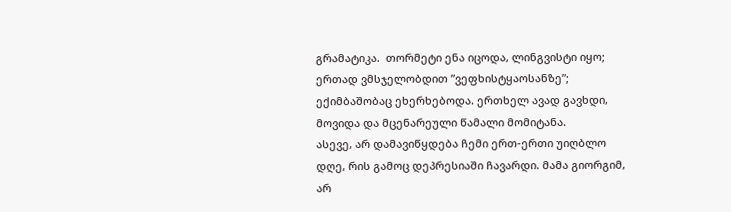გრამატიკა.  თორმეტი ენა იცოდა, ლინგვისტი იყო; ერთად ვმსჯელობდით ”ვეფხისტყაოსანზე”; ექიმბაშობაც ეხერხებოდა. ერთხელ ავად გავხდი, მოვიდა და მცენარეული წამალი მომიტანა.
ასევე, არ დამავიწყდება ჩემი ერთ-ერთი უიღბლო დღე, რის გამოც დეპრესიაში ჩავარდი. მამა გიორგიმ, არ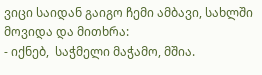ვიცი საიდან გაიგო ჩემი ამბავი, სახლში მოვიდა და მითხრა:
- იქნებ,  საჭმელი მაჭამო, მშია.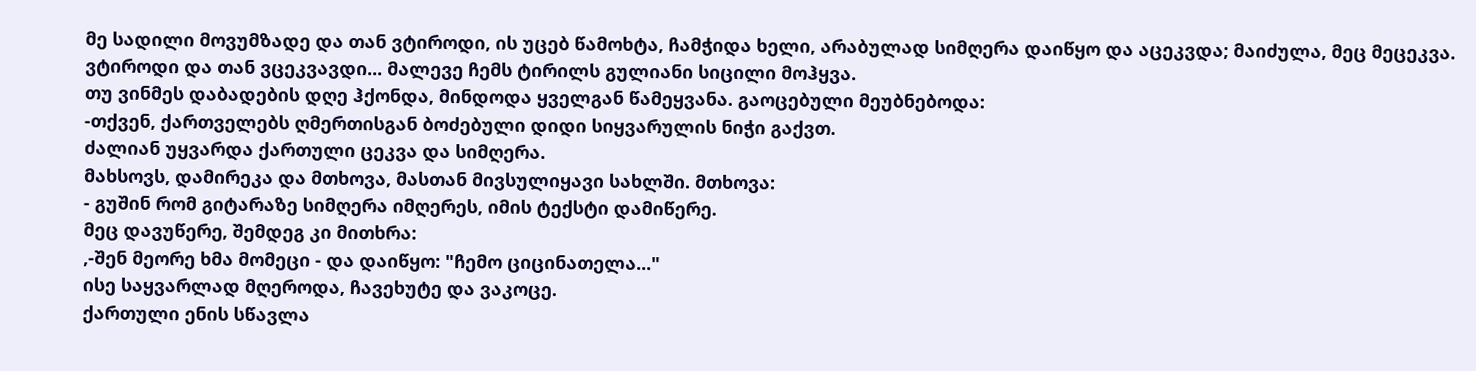მე სადილი მოვუმზადე და თან ვტიროდი, ის უცებ წამოხტა, ჩამჭიდა ხელი, არაბულად სიმღერა დაიწყო და აცეკვდა; მაიძულა, მეც მეცეკვა.  ვტიროდი და თან ვცეკვავდი... მალევე ჩემს ტირილს გულიანი სიცილი მოჰყვა.
თუ ვინმეს დაბადების დღე ჰქონდა, მინდოდა ყველგან წამეყვანა. გაოცებული მეუბნებოდა:
-თქვენ, ქართველებს ღმერთისგან ბოძებული დიდი სიყვარულის ნიჭი გაქვთ.
ძალიან უყვარდა ქართული ცეკვა და სიმღერა.
მახსოვს, დამირეკა და მთხოვა, მასთან მივსულიყავი სახლში. მთხოვა:
- გუშინ რომ გიტარაზე სიმღერა იმღერეს, იმის ტექსტი დამიწერე.
მეც დავუწერე, შემდეგ კი მითხრა:
,-შენ მეორე ხმა მომეცი - და დაიწყო: "ჩემო ციცინათელა..."
ისე საყვარლად მღეროდა, ჩავეხუტე და ვაკოცე.
ქართული ენის სწავლა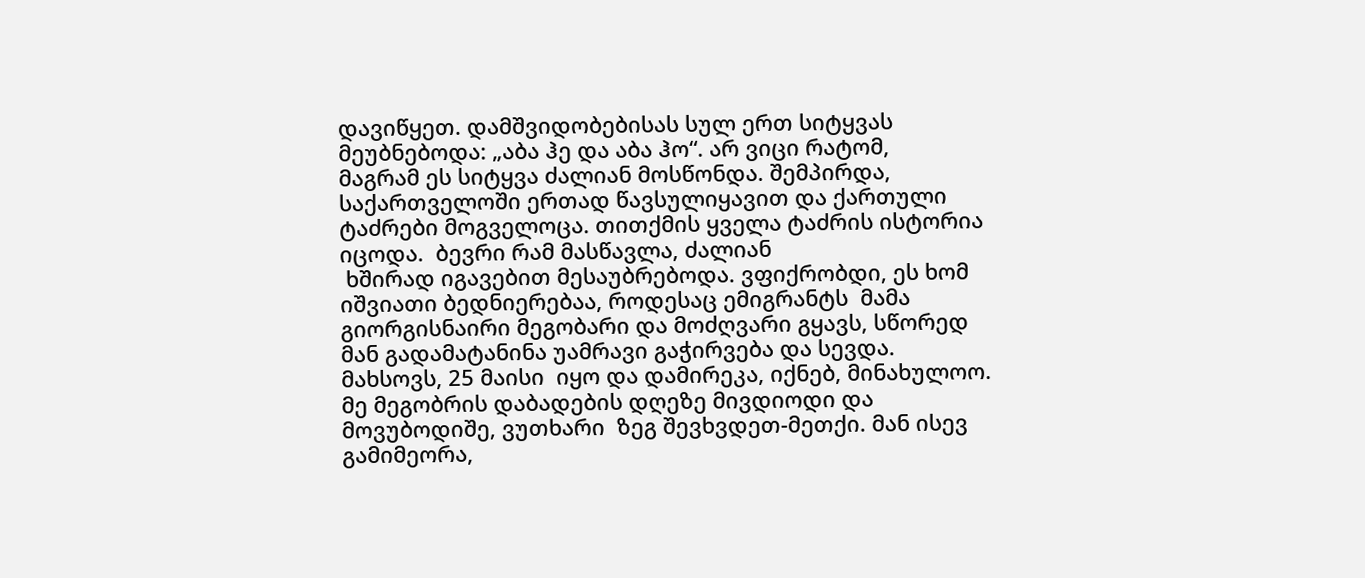დავიწყეთ. დამშვიდობებისას სულ ერთ სიტყვას მეუბნებოდა: „აბა ჰე და აბა ჰო“. არ ვიცი რატომ,
მაგრამ ეს სიტყვა ძალიან მოსწონდა. შემპირდა, საქართველოში ერთად წავსულიყავით და ქართული ტაძრები მოგველოცა. თითქმის ყველა ტაძრის ისტორია იცოდა.  ბევრი რამ მასწავლა, ძალიან
 ხშირად იგავებით მესაუბრებოდა. ვფიქრობდი, ეს ხომ იშვიათი ბედნიერებაა, როდესაც ემიგრანტს  მამა გიორგისნაირი მეგობარი და მოძღვარი გყავს, სწორედ მან გადამატანინა უამრავი გაჭირვება და სევდა.
მახსოვს, 25 მაისი  იყო და დამირეკა, იქნებ, მინახულოო. მე მეგობრის დაბადების დღეზე მივდიოდი და მოვუბოდიშე, ვუთხარი  ზეგ შევხვდეთ-მეთქი. მან ისევ გამიმეორა,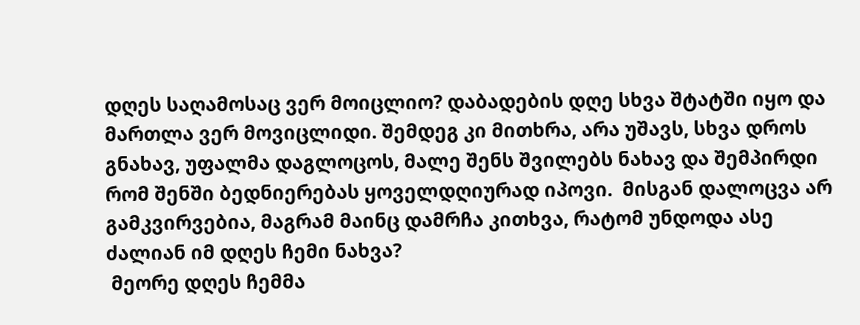დღეს საღამოსაც ვერ მოიცლიო? დაბადების დღე სხვა შტატში იყო და მართლა ვერ მოვიცლიდი. შემდეგ კი მითხრა, არა უშავს, სხვა დროს გნახავ, უფალმა დაგლოცოს, მალე შენს შვილებს ნახავ და შემპირდი რომ შენში ბედნიერებას ყოველდღიურად იპოვი.  მისგან დალოცვა არ გამკვირვებია, მაგრამ მაინც დამრჩა კითხვა, რატომ უნდოდა ასე ძალიან იმ დღეს ჩემი ნახვა?
 მეორე დღეს ჩემმა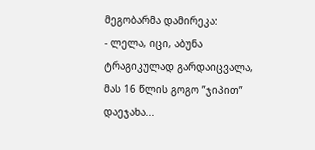მეგობარმა დამირეკა:
- ლელა, იცი, აბუნა ტრაგიკულად გარდაიცვალა, მას 16 წლის გოგო ”ჯიპით” დაეჯახა...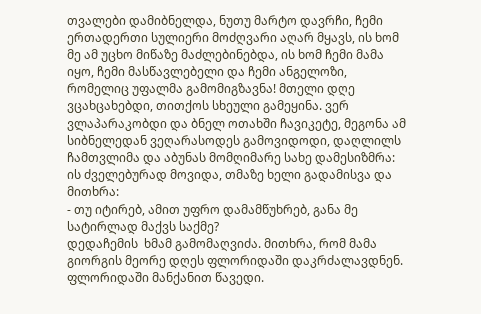თვალები დამიბნელდა, ნუთუ მარტო დავრჩი, ჩემი ერთადერთი სულიერი მოძღვარი აღარ მყავს, ის ხომ მე ამ უცხო მიწაზე მაძლებინებდა, ის ხომ ჩემი მამა იყო, ჩემი მასწავლებელი და ჩემი ანგელოზი, რომელიც უფალმა გამომიგზავნა! მთელი დღე ვცახცახებდი, თითქოს სხეული გამეყინა. ვერ ვლაპარაკობდი და ბნელ ოთახში ჩავიკეტე, მეგონა ამ სიბნელედან ვეღარასოდეს გამოვიდოდი, დაღლილს ჩამთვლიმა და აბუნას მომღიმარე სახე დამესიზმრა: ის ძველებურად მოვიდა, თმაზე ხელი გადამისვა და მითხრა:
- თუ იტირებ, ამით უფრო დამამწუხრებ, განა მე სატირლად მაქვს საქმე?
დედაჩემის  ხმამ გამომაღვიძა. მითხრა, რომ მამა გიორგის მეორე დღეს ფლორიდაში დაკრძალავდნენ.
ფლორიდაში მანქანით წავედი.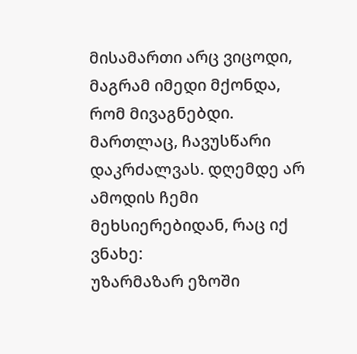მისამართი არც ვიცოდი, მაგრამ იმედი მქონდა, რომ მივაგნებდი. მართლაც, ჩავუსწარი დაკრძალვას. დღემდე არ ამოდის ჩემი მეხსიერებიდან, რაც იქ ვნახე:
უზარმაზარ ეზოში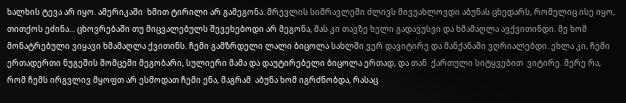ხალხის ტევა არ იყო. ამერიკაში  ხმით ტირილი არ გამეგონა. მრევლის სიმრავლეში ძლივს მივუახლოვდი აბუნას ცხედარს, რომელიც ისე იყო, თითქოს ეძინა... ცხოვრებაში თუ მიცვალებულს შევეხებოდი არ მეგონა, მას კი თავზე ხელი გადავუსვი და ხმამაღლა ავქვითინდი. მე ხომ მონატრებული ვიყავი ხმამაღლა ქვითინს. ჩემი გამზრდელი ლალი ბიცოლა სახლში ვერ დავიტირე და მანქანაში ვღრიალებდი. ეხლა კი, ჩემი ერთადერთი ნუგეშის მომცემი მეგობარი, სულიერი მამა და დაუტირებელი ბიცოლა ერთად, და თან  ქართული სიტყვებით  ვიტირე. მერე რა, რომ ჩემს ირგვლივ მყოფთ არ ესმოდათ ჩემი ენა, მაგრამ  აბუნა ხომ იგრძნობდა, რასაც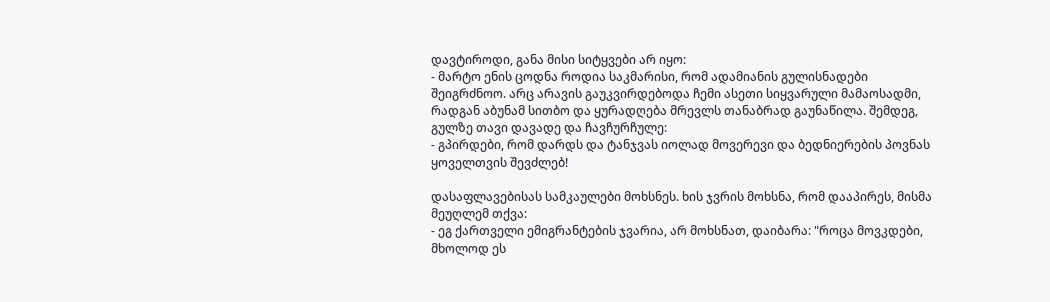დავტიროდი, განა მისი სიტყვები არ იყო:
- მარტო ენის ცოდნა როდია საკმარისი, რომ ადამიანის გულისნადები შეიგრძნოო. არც არავის გაუკვირდებოდა ჩემი ასეთი სიყვარული მამაოსადმი, რადგან აბუნამ სითბო და ყურადღება მრევლს თანაბრად გაუნაწილა. შემდეგ, გულზე თავი დავადე და ჩავჩურჩულე:
- გპირდები, რომ დარდს და ტანჯვას იოლად მოვერევი და ბედნიერების პოვნას ყოველთვის შევძლებ!

დასაფლავებისას სამკაულები მოხსნეს. ხის ჯვრის მოხსნა, რომ დააპირეს, მისმა მეუღლემ თქვა:
- ეგ ქართველი ემიგრანტების ჯვარია, არ მოხსნათ, დაიბარა: "როცა მოვკდები, მხოლოდ ეს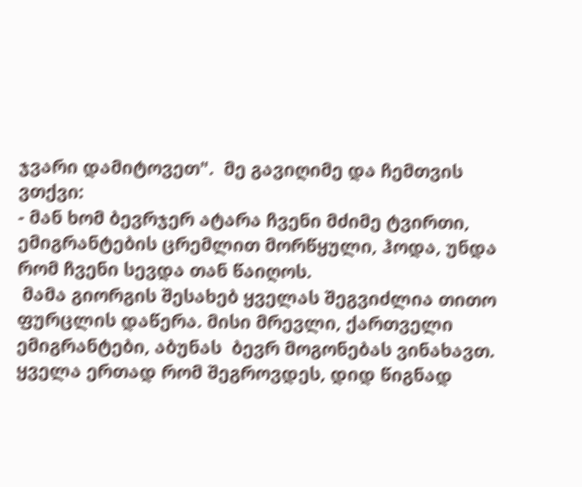ჯვარი დამიტოვეთ".  მე გავიღიმე და ჩემთვის ვთქვი:
- მან ხომ ბევრჯერ ატარა ჩვენი მძიმე ტვირთი, ემიგრანტების ცრემლით მორწყული, ჰოდა, უნდა რომ ჩვენი სევდა თან წაიღოს.
 მამა გიორგის შესახებ ყველას შეგვიძლია თითო  ფურცლის დაწერა. მისი მრევლი, ქართველი ემიგრანტები, აბუნას  ბევრ მოგონებას ვინახავთ. ყველა ერთად რომ შეგროვდეს, დიდ წიგნად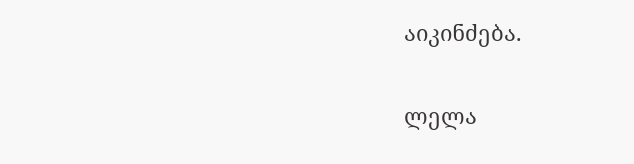აიკინძება.

ლელა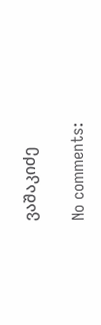ვაშაკიძე

No comments: